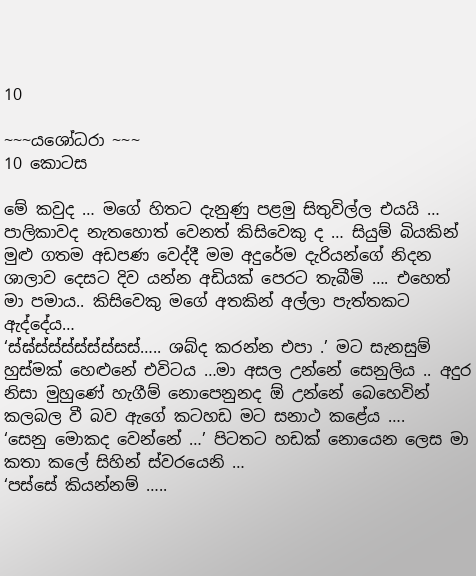10

~~~යශෝධරා ~~~
10 කොටස

මේ කවුද … මගේ හිතට දැනුණු පළමු සිතුවිල්ල එයයි … පාලිකාවද නැතහොත් වෙනත් කිසිවෙකු ද … සියුම් බියකින් මුළු ගතම අඩපණ වෙද්දී මම අදුරේම දැරියන්ගේ නිදන ශාලාව දෙසට දිව යන්න අඩියක් පෙරට තැබීමි …. එහෙත් මා පමාය.. කිසිවෙකු මගේ අතකින් අල්ලා පැත්තකට ඇද්දේය…
‘ස්ඝ්ස්ස්ස්ස්ස්ස්සස්….. ශබ්ද කරන්න එපා .’ මට සැනසුම් හුස්මක් හෙළුනේ එවිටය …මා අසල උන්නේ සෙනුලිය .. අදුර නිසා මුහුණේ හැගීම් නොපෙනුනද ඕ උන්නේ බෙහෙවින් කලබල වී බව ඇගේ කටහඩ මට සනාථ කළේය ….
‘සෙනු මොකද වෙන්නේ …’ පිටතට හඩක් නොයෙන ලෙස මා කතා කලේ සිහින් ස්වරයෙනි …
‘පස්සේ කියන්නම් …..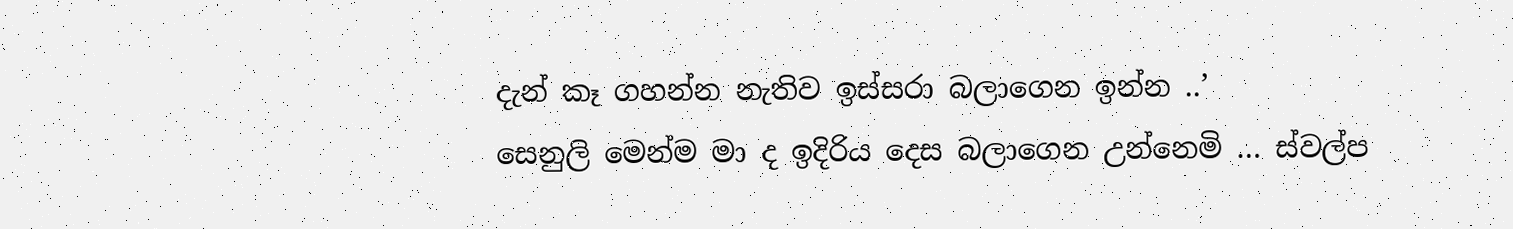දැන් කෑ ගහන්න නැතිව ඉස්සරා බලාගෙන ඉන්න ..’
සෙනුලි මෙන්ම මා ද ඉදිරිය දෙස බලාගෙන උන්නෙමි … ස්වල්ප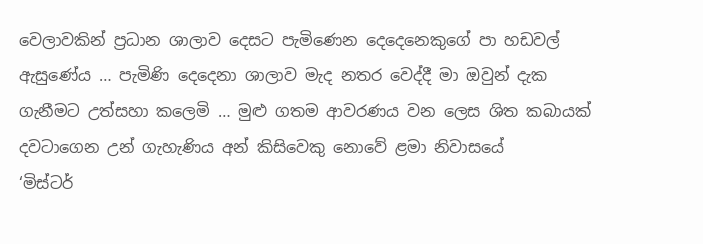වෙලාවකින් ප්‍රධාන ශාලාව දෙසට පැමිණෙන දෙදෙනෙකුගේ පා හඩවල් ඇසුණේය … පැමිණි දෙදෙනා ශාලාව මැද නතර වෙද්දී මා ඔවුන් දැක ගැනීමට උත්සහා කලෙමි … මුළු ගතම ආවරණය වන ලෙස ශිත කබායක් දවටාගෙන උන් ගැහැණිය අන් කිසිවෙකු නොවේ ළමා නිවාසයේ
‘මිස්ටර්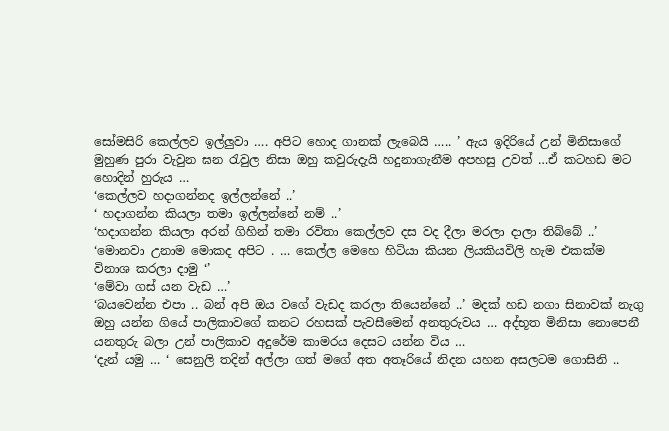සෝමසිරි කෙල්ලව ඉල්ලුවා …. අපිට හොද ගානක් ලැබෙයි ….. ’ ඇය ඉදිරියේ උන් මිනිසාගේ මුහුණ පුරා වැවුන ඝන රැවුල නිසා ඔහු කවුරුදැයි හදුනාගැනීම අපහසු උවත් …ඒ කටහඩ මට හොදින් හුරුය …
‘කෙල්ලව හදාගන්නද ඉල්ලන්නේ ..’
‘ හදාගන්න කියලා තමා ඉල්ලන්නේ නම් ..’
‘හදාගන්න කියලා අරන් ගිහින් තමා රවිතා කෙල්ලව දස වද දීලා මරලා දාලා තිබ්බේ ..’
‘මොනවා උනාම මොකද අපිට . … කෙල්ල මෙහෙ හිටියා කියන ලියකියවිලි හැම එකක්ම විනාශ කරලා දාමු ‘’
‘මේවා ගස් යන වැඩ …’
‘බයවෙන්න එපා .. බන් අපි ඔය වගේ වැඩද කරලා තියෙන්නේ ..’ මදක් හඩ නගා සිනාවක් නැගු ඔහු යන්න ගියේ පාලිකාවගේ කනට රහසක් පැවසීමෙන් අනතුරුවය … අද්භූත මිනිසා නොපෙනී යනතුරු බලා උන් පාලිකාව අදුරේම කාමරය දෙසට යන්න විය …
‘දැන් යමු … ‘ සෙනුලි තදින් අල්ලා ගත් මගේ අත අතෑරියේ නිදන යහන අසලටම ගොසිනි ..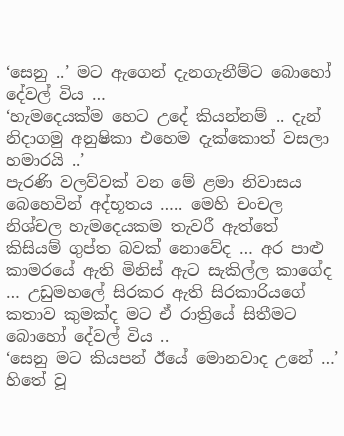‘සෙනු ..’ මට ඇගෙන් දැනගැනීම්ට බොහෝ දේවල් විය …
‘හැමදෙයක්ම හෙට උදේ කියන්නම් .. දැන් නිදාගමු අනුෂිකා එහෙම දැක්කොත් වසලා හමාරයි ..’
පැරණි වලව්වක් වන මේ ළමා නිවාසය බෙහෙවින් අද්භූතය ….. මෙහි චංචල නිශ්චල හැමදෙයකම තැවරී ඇත්තේ කිසියම් ගුප්ත බවක් නොවේද … අර පාළු කාමරයේ ඇති මිනිස් ඇට සැකිල්ල කාගේද … උඩුමහලේ සිරකර ඇති සිරකාරියගේ කතාව කුමක්ද මට ඒ රාත්‍රියේ සිතීමට බොහෝ දේවල් විය ..
‘සෙනු මට කියපන් ඊයේ මොනවාද උනේ …’
හිතේ වූ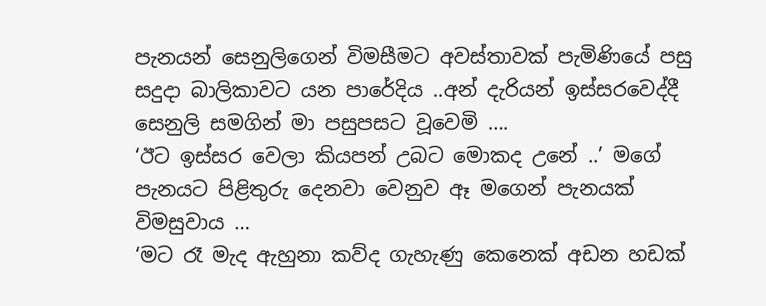පැනයන් සෙනුලිගෙන් විමසීමට අවස්තාවක් පැමිණියේ පසු සදුදා බාලිකාවට යන පාරේදිය ..අන් දැරියන් ඉස්සරවෙද්දී සෙනුලි සමගින් මා පසුපසට වූවෙමි ….
‘ඊට ඉස්සර වෙලා කියපන් උබට මොකද උනේ ..’ මගේ පැනයට පිළිතුරු දෙනවා වෙනුව ඈ මගෙන් පැනයක් විමසුවාය …
‘මට රෑ මැද ඇහුනා කව්ද ගැහැණු කෙනෙක් අඩන හඩක්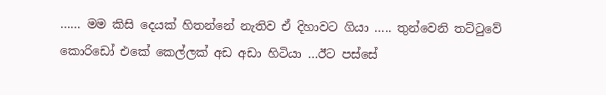…… මම කිසි දෙයක් හිතන්නේ නැතිව ඒ දිහාවට ගියා ….. තුන්වෙනි තට්ටුවේ කොරිඩෝ එකේ කෙල්ලක් අඩ අඩා හිටියා …ඊට පස්සේ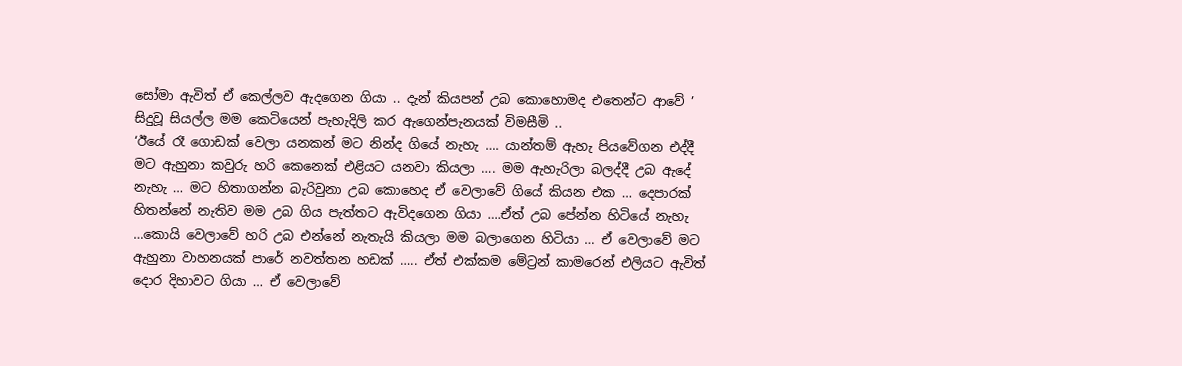සෝමා ඇවිත් ඒ කෙල්ලව ඇදගෙන ගියා .. දැන් කියපන් උබ කොහොමද එතෙන්ට ආවේ ’
සිදුවූ සියල්ල මම කෙටියෙන් පැහැදිලි කර ඇගෙන්පැනයක් විමසීමි ..
‘ඊයේ රෑ ගොඩක් වෙලා යනකන් මට නින්ද ගියේ නැහැ …. යාන්තම් ඇහැ පියවේගන එද්දී මට ඇහුනා කවුරු හරි කෙනෙක් එළියට යනවා කියලා …. මම ඇහැරිලා බලද්දී උබ ඇදේ නැහැ … මට හිතාගන්න බැරිවුනා උබ කොහෙද ඒ වෙලාවේ ගියේ කියන එක … දෙපාරක් හිතන්නේ නැතිව මම උබ ගිය පැත්තට ඇවිදගෙන ගියා ….ඒත් උබ පේන්න හිටියේ නැහැ …කොයි වෙලාවේ හරි උබ එන්නේ නැතැයි කියලා මම බලාගෙන හිටියා … ඒ වෙලාවේ මට ඇහුනා වාහනයක් පාරේ නවත්තන හඩක් ….. ඒත් එක්කම මේට්‍රන් කාමරෙන් එලියට ඇවිත් දොර දිහාවට ගියා … ඒ වෙලාවේ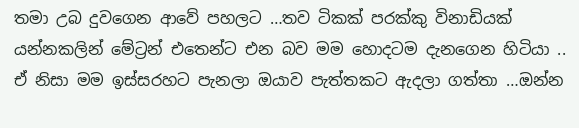තමා උබ දුවගෙන ආවේ පහලට …තව ටිකක් පරක්කු විනාඩියක් යන්නකලින් මේට්‍රන් එතෙන්ට එන බව මම හොදටම දැනගෙන හිටියා .. ඒ නිසා මම ඉස්සරහට පැනලා ඔයාව පැත්තකට ඇදලා ගත්තා …ඔන්න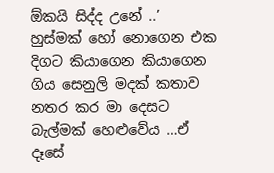ඕකයි සිද්ද උනේ ..’
හුස්මක් හෝ නොගෙන එක දිගට කියාගෙන කියාගෙන ගිය සෙනුලි මදක් කතාව නතර කර මා දෙසට බැල්මක් හෙළුවේය …ඒ දෑසේ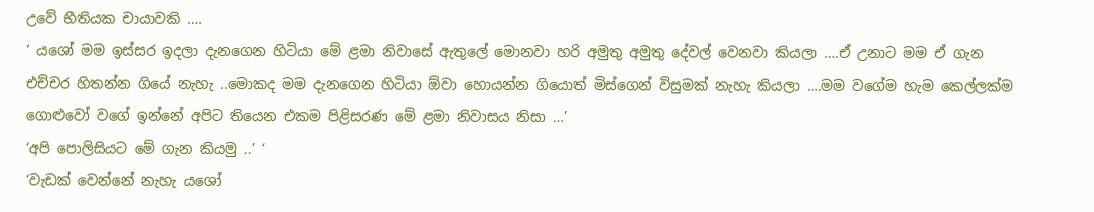උවේ භීතියක චායාවකි ….
‘ යශෝ මම ඉස්සර ඉදලා දැනගෙන හිටියා මේ ළමා නිවාසේ ඇතුලේ මොනවා හරි අමුතු අමුතු දේවල් වෙනවා කියලා ….ඒ උනාට මම ඒ ගැන එච්චර හිතන්න ගියේ නැහැ ..මොකද මම දැනගෙන හිටියා ඕවා හොයන්න ගියොත් මිස්ගෙන් විසුමක් නැහැ කියලා ….මම වගේම හැම කෙල්ලක්ම ගොළුවෝ වගේ ඉන්නේ අපිට තියෙන එකම පිළිසරණ මේ ළමා නිවාසය නිසා …’
‘අපි පොලිසියට මේ ගැන කියමු ..’ ‘
‘වැඩක් වෙන්නේ නැහැ යශෝ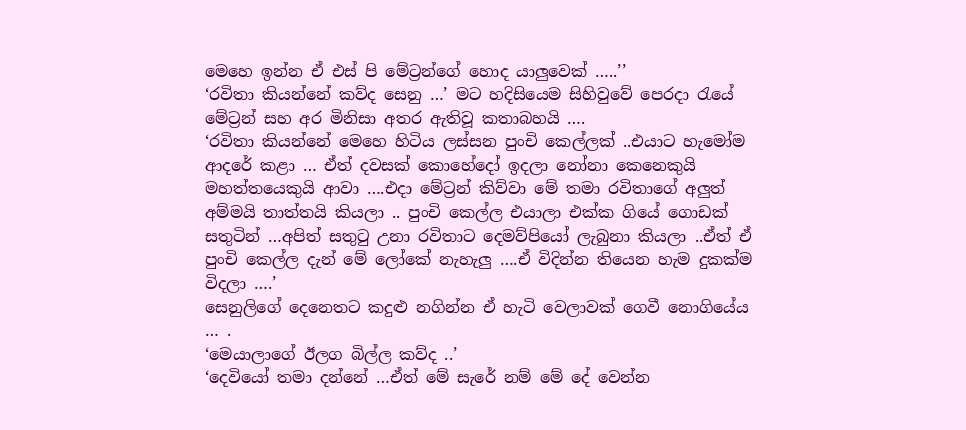මෙහෙ ඉන්න ඒ එස් පි මේට්‍රන්ගේ හොද යාලුවෙක් …..’’
‘රවිතා කියන්නේ කව්ද සෙනු …’ මට හදිසියෙම සිහිවුවේ පෙරදා රැයේ මේට්‍රන් සහ අර මිනිසා අතර ඇතිවූ කතාබහයි ….
‘රවිතා කියන්නේ මෙහෙ හිටිය ලස්සන පුංචි කෙල්ලක් ..එයාට හැමෝම ආදරේ කළා … ඒත් දවසක් කොහේදෝ ඉදලා නෝනා කෙනෙකුයි මහත්තයෙකුයි ආවා ….එදා මේට්‍රන් කිව්වා මේ තමා රවිතාගේ අලුත් අම්මයි තාත්තයි කියලා .. පුංචි කෙල්ල එයාලා එක්ක ගියේ ගොඩක් සතුටින් …අපිත් සතුටු උනා රවිතාට දෙමව්පියෝ ලැබුනා කියලා ..ඒත් ඒ පුංචි කෙල්ල දැන් මේ ලෝකේ නැහැලු ….ඒ විදින්න තියෙන හැම දුකක්ම විදලා ….’
සෙනුලිගේ දෙනෙතට කදුළු නගින්න ඒ හැටි වෙලාවක් ගෙවී නොගියේය … .
‘මෙයාලාගේ ඊලග බිල්ල කව්ද ..’
‘දෙවියෝ තමා දන්නේ …ඒත් මේ සැරේ නම් මේ දේ වෙන්න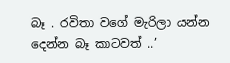බෑ . රවිතා වගේ මැරිලා යන්න දෙන්න බෑ කාටවත් ..’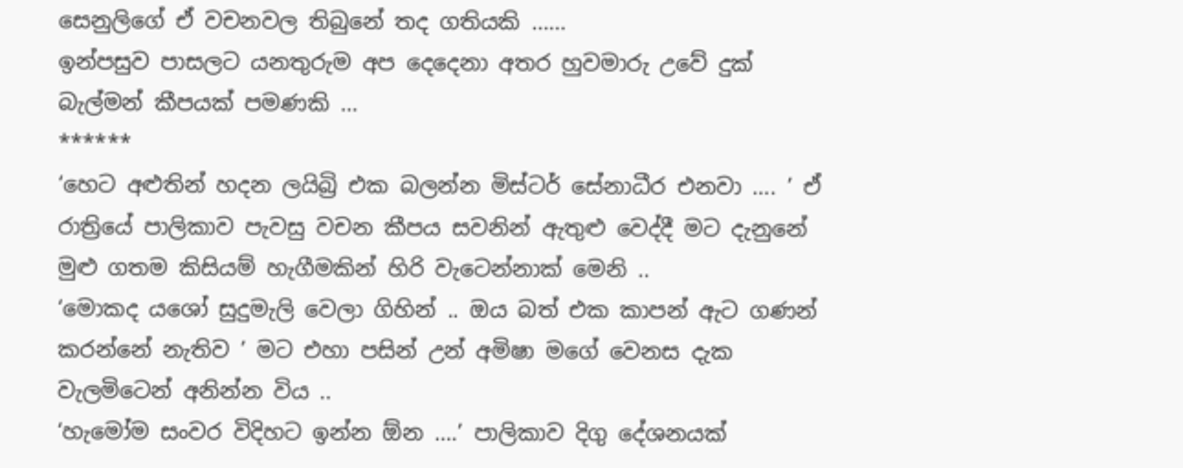සෙනුලිගේ ඒ වචනවල තිබුනේ තද ගතියකි ……
ඉන්පසුව පාසලට යනතුරුම අප දෙදෙනා අතර හුවමාරු උවේ දුක් බැල්මන් කීපයක් පමණකි …
******
‘හෙට අළුතින් හදන ලයිබ්‍රි එක බලන්න මිස්ටර් සේනාධීර එනවා …. ’ ඒ රාත්‍රියේ පාලිකාව පැවසු වචන කීපය සවනින් ඇතුළු වෙද්දී මට දැනුනේ මුළු ගතම කිසියම් හැගීමකින් හිරි වැටෙන්නාක් මෙනි ..
‘මොකද යශෝ සුදුමැලි වෙලා ගිහින් .. ඔය බත් එක කාපන් ඇට ගණන් කරන්නේ නැතිව ’ මට එහා පසින් උන් අමිෂා මගේ වෙනස දැක වැලමිටෙන් අනින්න විය ..
‘හැමෝම සංවර විදිහට ඉන්න ඕන ….’ පාලිකාව දිගු දේශනයක්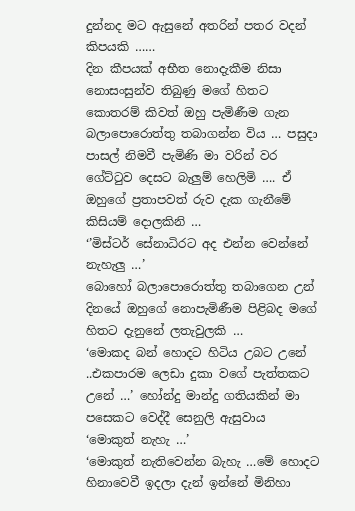දුන්නද මට ඇසුනේ අතරින් පතර වදන් කිපයකි ……
දින කීපයක් අභීත නොදැකීම නිසා නොසංසුන්ව තිබුණු මගේ හිතට කොතරම් කිවත් ඔහු පැමිණීම ගැන බලාපොරොත්තු තබාගන්න විය … පසුදා පාසල් නිමවී පැමිණි මා වරින් වර ගේට්ටුව දෙසට බැලුම් හෙලිමි …. ඒ ඔහුගේ ප්‍රතාපවත් රුව දැක ගැනීමේ කිසියම් දොලකිනි …
‘’මිස්ටර් සේනාධිරට අද එන්න වෙන්නේ නැහැලු …’
බොහෝ බලාපොරොත්තු තබාගෙන උන් දිනයේ ඔහුගේ නොපැමිණීම පිළිබද මගේ හිතට දැනුනේ ලතැවුලකි …
‘මොකද බන් හොදට හිටිය උබට උනේ ..එකපාරම ලෙඩා දුකා වගේ පැත්තකට උනේ …’ හෝන්දු මාන්දු ගතියකින් මා පසෙකට වෙද්දී සෙනුලි ඇසුවාය
‘මොකුත් නැහැ …’
‘මොකුත් නැතිවෙන්න බැහැ …මේ හොදට හිනාවෙවී ඉදලා දැන් ඉන්නේ මිනිහා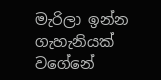මැරිලා ඉන්න ගැහැනියක් වගේනේ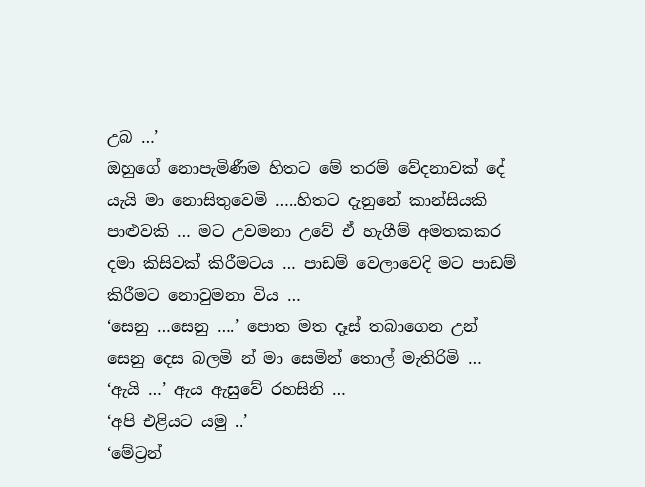උබ …’
ඔහුගේ නොපැමිණීම හිතට මේ තරම් වේදනාවක් දේ යැයි මා නොසිතුවෙමි …..හිතට දැනුනේ කාන්සියකි පාළුවකි … මට උවමනා උවේ ඒ හැගීම් අමතකකර දමා කිසිවක් කිරීමටය … පාඩම් වෙලාවෙදි මට පාඩම් කිරීමට නොවුමනා විය …
‘සෙනු …සෙනු ….’ පොත මත දෑස් තබාගෙන උන් සෙනු දෙස බලමි න් මා සෙමින් තොල් මැතිරිමි …
‘ඇයි …’ ඇය ඇසුවේ රහසිනි …
‘අපි එළියට යමු ..’
‘මේට්‍රන්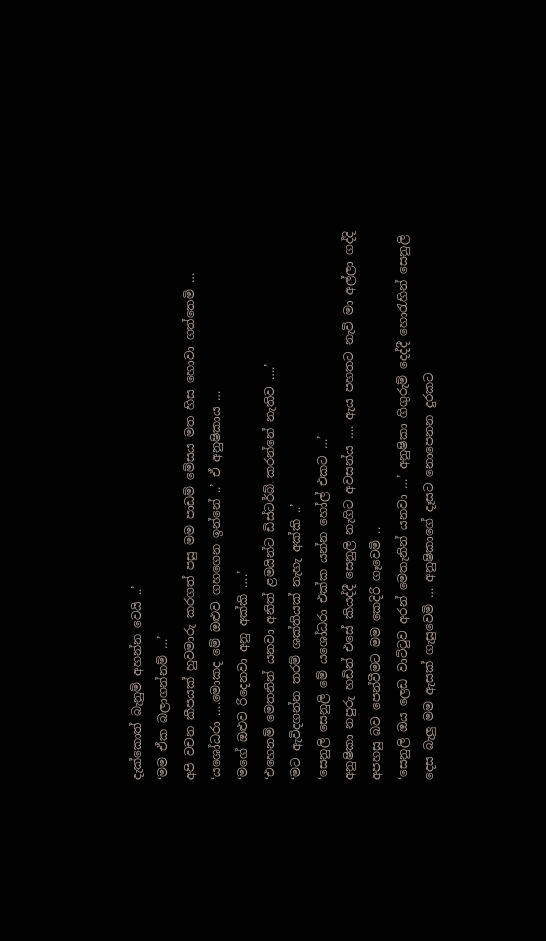දැක්කොත් බැනුම් අහන්න වෙයි ..’
‘මම ඒක බලාගන්නම් …’
අපි වචන කීපයක් හුවමාරු කරගත් පසු මම පාඩම් මේසය මත හිස හොවා ගත්තෙමි …
‘යශෝධරා ….මොකද මේ ඔළුව ගහගෙන ඉන්නේ ..’ ඒ අනුෂිකාය …
‘මගේ ඔළුව රිදෙනවා අනු අක්කි ….’
‘එහෙනම් මෙතනින් යනවා අනිත් ළමයින්ට ඩිස්ටර්බ් කරන්නේ නැතිව ….’
‘මට ඇවිදගන්න තරම් ශක්තියක් නැහැ අක්කි ..’
‘සෙනුලි සෙනුලි මේ යශෝධරා එක්ක යන්න හෝල් එකට …’
අනුෂිකා නපුරු හඩින් එසේ කියද්දී සෙනුලි නැගිට අවසන්ය …. ඇය පහතට නැවි මා අල්ලා ගද්දි අපහසු බව පෙන්වීමට මම කෙදිරි ගෑවෙමි ..
‘සෙනුලි ඔය ලෙඩ වාට්ටුව අරන් මෙතැනින් යනවා …’ අනුෂිකා ගිගුරුම් දෙද්දී හොරැහින් සෙනුලි දෙස බැලු මම ඇසක් ගැසුවෙමි … අනුෂිකාගේ දෑසට නොපෙනන දුරකට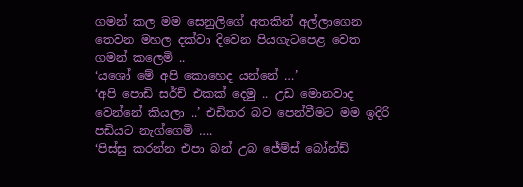ගමන් කල මම සෙනුලිගේ අතකින් අල්ලාගෙන තෙවන මහල දක්වා දිවෙන පියගැටපෙළ වෙත ගමන් කලෙමි ..
‘යශෝ මේ අපි කොහෙද යන්නේ …’
‘අපි පොඩි සර්ච් එකක් දෙමු .. උඩ මොනවාද වෙන්නේ කියලා ..’ එඩිතර බව පෙන්වීමට මම ඉදිරි පඩියට නැග්ගෙමි ….
‘පිස්සු කරන්න එපා බන් උබ ජේම්ස් බෝන්ඩ්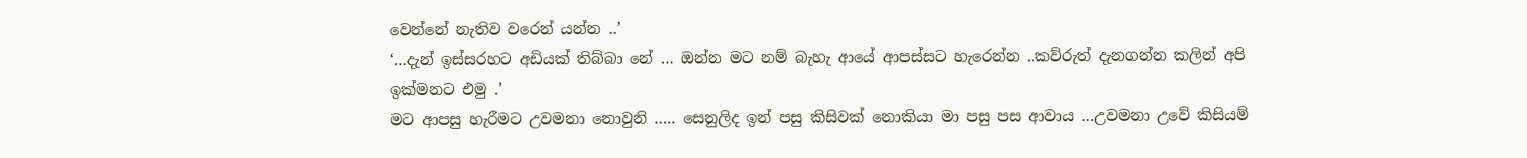වෙන්නේ නැතිව වරෙන් යන්න ..’
‘…දැන් ඉස්සරහට අඩියක් තිබ්බා නේ … ඔන්න මට නම් බැහැ ආයේ ආපස්සට හැරෙන්න ..කව්රුත් දැනගන්න කලින් අපි ඉක්මනට එමු .’
මට ආපසු හැරීමට උවමනා නොවුනි ….. සෙනුලිද ඉන් පසු කිසිවක් නොකියා මා පසු පස ආවාය …උවමනා උවේ කිසියම්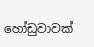හෝඩුවාවක්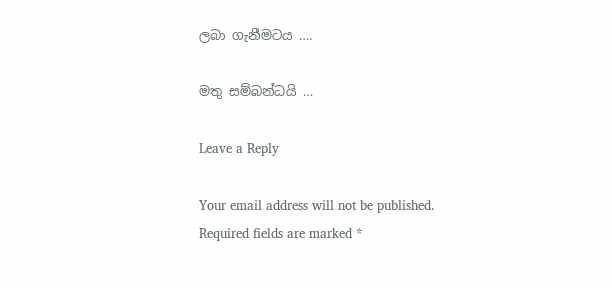ලබා ගැනීමටය ….

මතු සම්බන්ධයි …

Leave a Reply

Your email address will not be published. Required fields are marked *